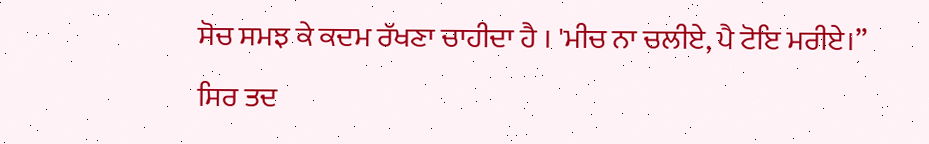ਸੋਚ ਸਮਝ ਕੇ ਕਦਮ ਰੱਖਣਾ ਚਾਹੀਦਾ ਹੈ । 'ਮੀਚ ਨਾ ਚਲੀਏ, ਪੈ ਟੋਇ ਮਰੀਏ।”
ਸਿਰ ਤਦ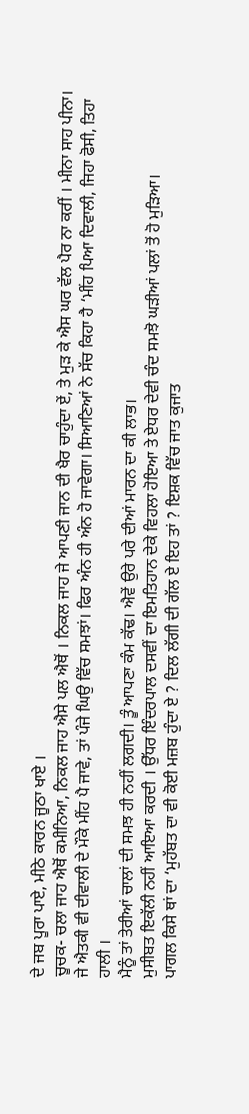ਦੇ ਜਬ ਪੂਰਾ ਪਾਏ, ਮੀਠੇ ਕਾਰਨ ਜੂਠਾ ਖਾਏ ।
ਚੂਚਕ- ਚਲਾ ਜਾਹ ਐਥੋਂ ਕਮੀਨਿਆ, ਨਿਕਲ ਜਾਹ ਐਸੇ ਪਲ ਐਥੋਂ । ਨਿਕਲ ਜਾਹ ਜੇ ਆਪਣੀ ਜਾਨ ਦੀ ਖੈਰ ਚਾਹੁੰਦਾ ਏਂ, ਤੇ ਮੁੜ ਕੇ ਐਸ ਘਰ ਵੱਲ ਪੈਰ ਨਾ ਕਰੀਂ । ਮੀਨਾ ਸਾਹ ਪੀਨਾ।
ਜੇ ਐਤਕੀ ਵੀ ਦੀਵਾਲੀ ਦੇ ਮੌਕੇ ਮੀਂਹ ਪੈ ਜਾਵੇ, ਤਾਂ ਪੰਜੇ ਘਿਉ ਵਿੱਚ ਸਮਝਾਂ। ਫਿਰ ਅੰਨ ਹੀ ਅੰਨ ਹੋ ਜਾਵੇਗਾ। ਸਿਆਣਿਆਂ ਨੇ ਸੱਚ ਕਿਹਾ ਹੈ ‘ਮੀਂਹ ਪਿਆ ਦਿਵਾਲੀ, ਜਿਹਾ ਫੋਸੀ, ਤਿਹਾ ਹਾਲੀ ।
ਮੈਨੂੰ ਤਾਂ ਤੇਰੀਆਂ ਚਾਲਾਂ ਦੀ ਸਮਝ ਹੀ ਨਹੀਂ ਲਗਦੀ। ਤੂੰ ਆਪਣਾ ਕੰਮ ਕੱਢ। ਐਵੇਂ ਉਰੇ ਪਰੇ ਦੀਆਂ ਮਾਰਨ ਦਾ ਕੀ ਲਾਭ।
ਮੁਸੀਬਤ ਇਕੱਲੀ ਨਹੀਂ ਆਇਆ ਕਰਦੀ । ਉੱਧਰ ਇੰਦਰਪਾਲ ਦਸਵੀਂ ਦਾ ਇਮਤਿਹਾਨ ਦੇਕੇ ਵਿਹਲਾ ਹੋਇਆ ਤੇ ਏਧਰ ਦੇਵੀ ਚੰਦ ਸਮਝੋ ਘੜੀਆਂ ਪਲਾਂ ਤੋਂ ਹੋ ਮੁੜਿਆ।
ਪਾਗਲ ਕਿਸੇ ਥਾਂ ਦਾ ‘ਮੁਹੱਬਤ ਦਾ ਵੀ ਕੋਈ ਮਜ਼ਬ ਹੁੰਦਾ ਏ ? ਦਿਲ ਲੱਗੀ ਦੀ ਗੱਲ ਏ ਇਹ ਤਾਂ ? ਇਸ਼ਕ ਵਿੱਚ ਜਾਤ ਕੁਜਾਤ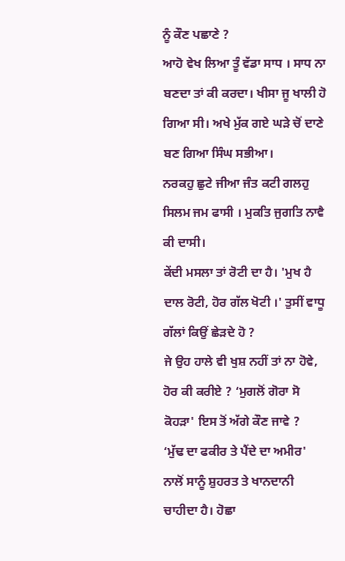ਨੂੰ ਕੌਣ ਪਛਾਣੇ ?
ਆਹੋ ਵੇਖ ਲਿਆ ਤੂੰ ਵੱਡਾ ਸਾਧ । ਸਾਧ ਨਾ ਬਣਦਾ ਤਾਂ ਕੀ ਕਰਦਾ। ਖੀਸਾ ਜੂ ਖਾਲੀ ਹੋ ਗਿਆ ਸੀ। ਅਖੇ ਮੁੱਕ ਗਏ ਘੜੇ ਚੋਂ ਦਾਣੇ ਬਣ ਗਿਆ ਸਿੰਘ ਸਭੀਆ।
ਨਰਕਹੁ ਛੁਟੇ ਜੀਆ ਜੰਤ ਕਟੀ ਗਲਹੁ ਸਿਲਮ ਜਮ ਫਾਸੀ । ਮੁਕਤਿ ਜੁਗਤਿ ਨਾਵੈ ਕੀ ਦਾਸੀ।
ਕੇਂਦੀ ਮਸਲਾ ਤਾਂ ਰੋਟੀ ਦਾ ਹੈ। 'ਮੁਖ ਹੈ ਦਾਲ ਰੋਟੀ, ਹੋਰ ਗੱਲ ਖੋਟੀ ।' ਤੁਸੀਂ ਵਾਧੂ ਗੱਲਾਂ ਕਿਉਂ ਛੇੜਦੇ ਹੋ ?
ਜੇ ਉਹ ਹਾਲੇ ਵੀ ਖੁਸ਼ ਨਹੀਂ ਤਾਂ ਨਾ ਹੋਵੇ, ਹੋਰ ਕੀ ਕਰੀਏ ? ‘ਮੁਗਲੋਂ ਗੋਰਾ ਸੋ ਕੋਹੜਾ' ਇਸ ਤੋਂ ਅੱਗੇ ਕੌਣ ਜਾਵੇ ?
‘ਮੁੱਢ ਦਾ ਫਕੀਰ ਤੇ ਪੈਂਦੇ ਦਾ ਅਮੀਰ' ਨਾਲੋਂ ਸਾਨੂੰ ਸ਼ੁਹਰਤ ਤੇ ਖਾਨਦਾਨੀ ਚਾਹੀਦਾ ਹੈ। ਹੋਛਾ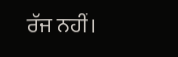ਰੱਜ ਨਹੀਂ।